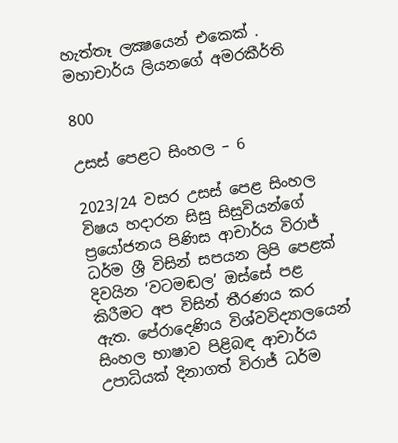හැත්තෑ ලක්‍ෂයෙන් එකෙක් . මහාචාර්ය ලියනගේ අමරකීර්ති

800

උසස් පෙළට සිංහල – 6

2023/24 වසර උසස් පෙළ සිංහල විෂය හදාරන සිසු සිසුවියන්ගේ ප්‍රයෝජනය පිණිස ආචාර්ය විරාජ් ධර්ම ශ්‍රී විසින් සපයන ලිපි පෙළක් දිවයින ‘වටමඬල’ ඔස්සේ පළ කිරීමට අප විසින් තීරණය කර ඇත. පේරාදෙණිය විශ්වවිද්‍යාලයෙන් සිංහල භාෂාව පිළිබඳ ආචාර්ය උපාධියක් දිනාගත් විරාජ් ධර්ම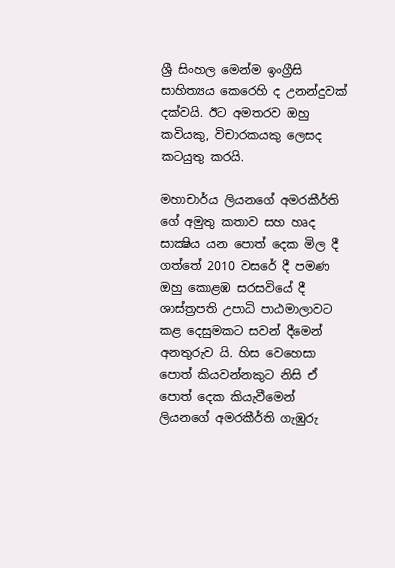ශ්‍රී සිංහල මෙන්ම ඉංග්‍රීසි සාහිත්‍යය කෙරෙහි ද උනන්දුවක් දක්වයි. ඊට අමතරව ඔහු කවියකු, විචාරකයකු ලෙසද කටයුතු කරයි.

මහාචාර්ය ලියනගේ අමරකීර්ති ගේ අමුතු කතාව සහ හෘද සාක්‍ෂිය යන පොත් දෙක මිල දී ගත්තේ 2010 වසරේ දී පමණ ඔහු කොළඹ සරසවියේ දී ශාස්ත්‍රපති උපාධි පාඨමාලාවට කළ දෙසුමකට සවන් දීමෙන් අනතුරුව යි. හිස වෙහෙසා පොත් කියවන්නකුට නිසි ඒ පොත් දෙක කියැවීමෙන් ලියනගේ අමරකීර්ති ගැඹුරු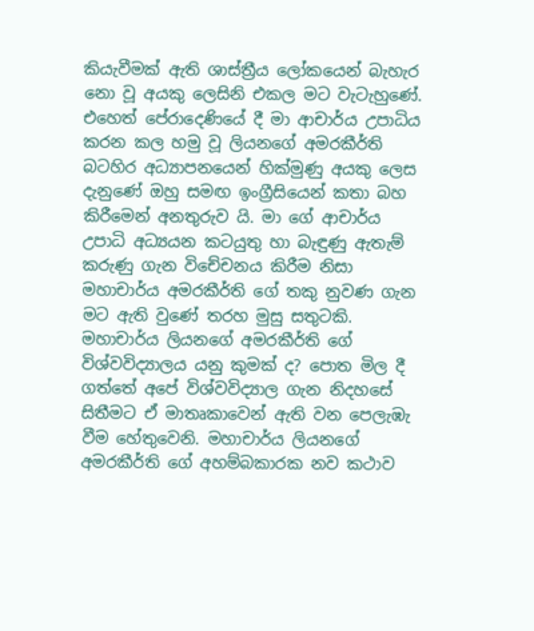කියැවීමක් ඇති ශාස්ත්‍රීය ලෝකයෙන් බැහැර නො වූ අයකු ලෙසිනි එකල මට වැටැහුණේ. එහෙත් පේරාදෙණියේ දී මා ආචාර්ය උපාධිය කරන කල හමු වූ ලියනගේ අමරකීර්ති බටහිර අධ්‍යාපනයෙන් හික්මුණු අයකු ලෙස දැනුණේ ඔහු සමඟ ඉංග්‍රීසියෙන් කතා බහ කිරීමෙන් අනතුරුව යි. මා ගේ ආචාර්ය උපාධි අධ්‍යයන කටයුතු හා බැඳුණු ඇතැම් කරුණු ගැන විචේචනය කිරීම නිසා මහාචාර්ය අමරකීර්ති ගේ තකු නුවණ ගැන මට ඇති වුණේ තරහ මුසු සතුටකි. මහාචාර්ය ලියනගේ අමරකීර්ති ගේ විශ්වවිද්‍යාලය යනු කුමක් ද? පොත මිල දී ගත්තේ අපේ විශ්වවිද්‍යාල ගැන නිදහසේ සිතීමට ඒ මාතෘකාවෙන් ඇති වන පෙලැඹැ වීම හේතුවෙනි. මහාචාර්ය ලියනගේ අමරකීර්ති ගේ අහම්බකාරක නව කථාව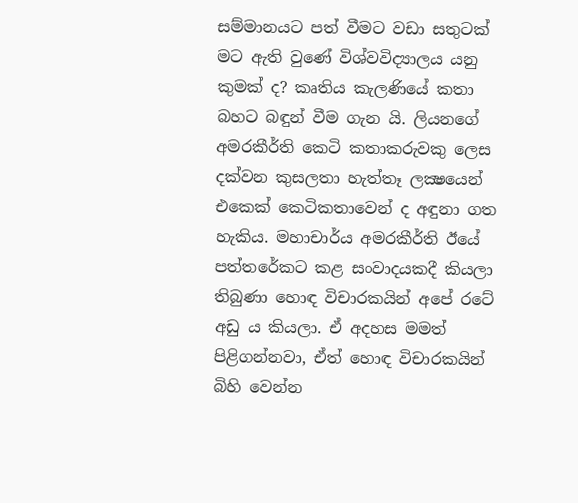සම්මානයට පත් වීමට වඩා සතුටක් මට ඇති වුණේ විශ්වවිද්‍යාලය යනු කුමක් ද? කෘතිය කැලණියේ කතා බහට බඳුන් වීම ගැන යි. ලියනගේ අමරකීර්ති කෙටි කතාකරුවකු ලෙස දක්වන කුසලතා හැත්තෑ ලක්‍ෂයෙන් එකෙක් කෙටිකතාවෙන් ද අඳුනා ගත හැකිය. මහාචාර්ය අමරකීර්ති ඊයේ පත්තරේකට කළ සංවාදයකදී කියලා තිබුණා හොඳ විචාරකයින් අපේ රටේ අඩු ය කියලා. ඒ අදහස මමත් පිළිගන්නවා, ඒත් හොඳ විචාරකයින් බිහි වෙන්න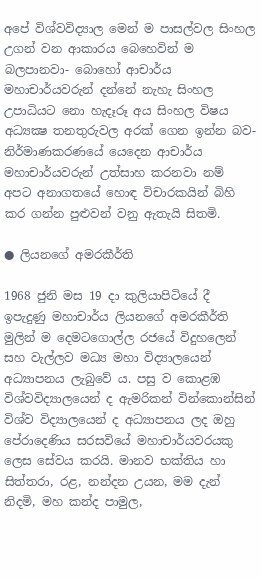අපේ විශ්වවිද්‍යාල මෙන් ම පාසල්වල සිංහල උගන් වන ආකාරය බෙහෙවින් ම බලපානවා- බොහෝ ආචාර්ය මහාචාර්යවරුන් දන්නේ නැහැ සිංහල උපාධියට නො හැදෑරූ අය සිංහල විෂය අධ්‍යක්‍ෂ තනතුරුවල අරක් ගෙන ඉන්න බව- නිර්මාණකරණයේ යෙදෙන ආචාර්ය මහාචාර්යවරුන් උත්සාහ කරනවා නම් අපට අනාගතයේ හොඳ විචාරකයින් බිහි කර ගන්න පුළුවන් වනු ඇතැයි සිතමි.

● ලියනගේ අමරකීර්ති

1968 ජුනි මස 19 දා කුලියාපිටියේ දී ඉපැදුණු මහාචාර්ය ලියනගේ අමරකීර්ති මුලින් ම දෙමටගොල්ල රජයේ විදුහලෙන් සහ වැල්ලව මධ්‍ය මහා විද්‍යාලයෙන් අධ්‍යාපනය ලැබුවේ ය. පසු ව කොළඹ විශ්වවිද්‍යාලයෙන් ද ඇමරිකන් වින්කොන්සින් විශ්ව විද්‍යාලයෙන් ද අධ්‍යාපනය ලද ඔහු පේරාදෙණිය සරසවියේ මහාචාර්යවරයකු ලෙස සේවය කරයි. මානව භක්තිය හා සිත්තරා, රළ, නන්දන උයන, මම දැන් නිදමි, මහ කන්ද පාමුල,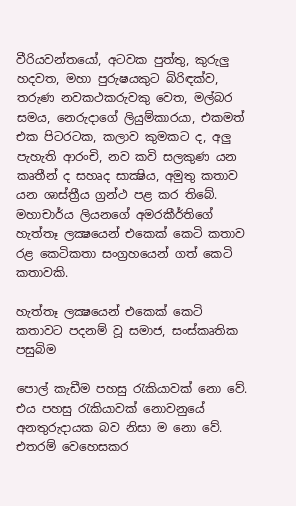වීරියවන්තයෝ, අටවක පුත්තු, කුරුලු හදවත, මහා පුරුෂයකුට බිරිඳක්ව, තරුණ නවකථකරුවකු වෙත, මල්බර සමය, නෙරුදාගේ ලියුම්කාරයා, එකමත් එක පිටරටක, කලාව කුමකට ද, අලු පැහැති ආරංචි, නව කවි සලකුණ යන කෘතීන් ද සහෘද සාක්‍ෂිය, අමුතු කතාව යන ශාස්ත්‍රීය ග්‍රන්ථ පළ කර තිබේ. මහාචාර්ය ලියනගේ අමරකීර්තිගේ හැත්තෑ ලක්‍ෂයෙන් එකෙක් කෙටි කතාව රළ කෙටිකතා සංග්‍රහයෙන් ගත් කෙටි කතාවකි.

හැත්තෑ ලක්‍ෂයෙන් එකෙක් කෙටි කතාවට පදනම් වූ සමාජ, සංස්කෘතික පසුබිම

පොල් කැඩීම පහසු රැකියාවක් නො වේ. එය පහසු රැකියාවක් නොවනුයේ අනතුරුදායක බව නිසා ම නො වේ. එතරම් වෙහෙසකර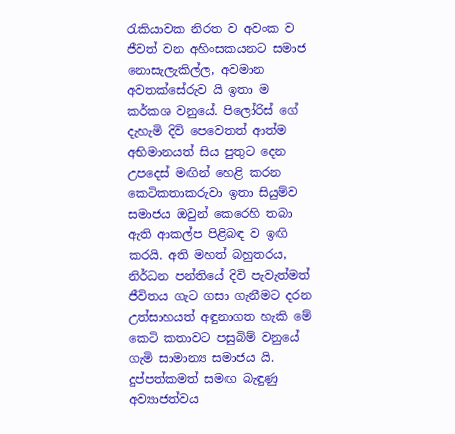රැකියාවක නිරත ව අවංක ව ජීවත් වන අහිංසකයනට සමාජ නොසැලැකිල්ල, අවමාන අවතක්සේරුව යි ඉතා ම කර්කශ වනුයේ. පිලෝරිස් ගේ දැහැමි දිවි පෙවෙතත් ආත්ම අභිමානයත් සිය පුතුට දෙන උපදෙස් මඟින් හෙළි කරන කෙටිකතාකරුවා ඉතා සියුම්ව සමාජය ඔවුන් කෙරෙහි තබා ඇති ආකල්ප පිළිබඳ ව ඉඟි කරයි. අති මහත් බහුතරය, නිර්ධන පන්තියේ දිවි පැවැත්මත් ජීවිතය ගැට ගසා ගැනීමට දරන උත්සාහයත් අඳුනාගත හැකි මේ කෙටි කතාවට පසුබිම් වනුයේ ගැමි සාමාන්‍ය සමාජය යි. දුප්පත්කමත් සමඟ බැඳුණු අව්‍යාජත්වය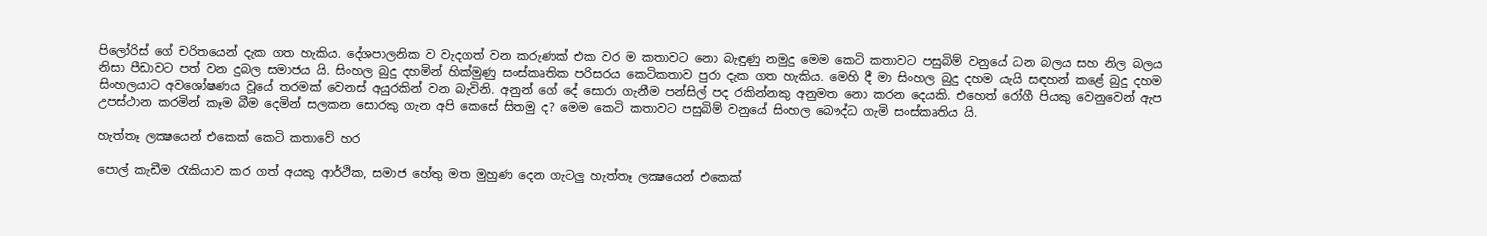පිලෝරිස් ගේ චරිතයෙන් දැක ගත හැකිය. දේශපාලනික ව වැදගත් වන කරුණක් එක වර ම කතාවට නො බැඳුණු නමුදු මෙම කෙටි කතාවට පසුබිම් වනුයේ ධන බලය සහ නිල බලය නිසා පීඩාවට පත් වන දුබල සමාජය යි. සිංහල බුදු දහමින් හික්මුණු සංස්කෘතික පරිසරය කෙටිකතාව පුරා දැක ගත හැකිය. මෙහි දී මා සිංහල බුදු දහම යැයි සඳහන් කළේ බුදු දහම සිංහලයාට අවශෝෂණය වූයේ තරමක් වෙනස් අයුරකින් වන බැවිනි. අනුන් ගේ දේ සොරා ගැනීම පන්සිල් පද රකින්නකු අනුමත නො කරන දෙයකි. එහෙත් රෝගී පියකු වෙනුවෙන් ඇප උපස්ථාන කරමින් කෑම බීම දෙමින් සලකන සොරකු ගැන අපි කෙසේ සිතමු ද? මෙම කෙටි කතාවට පසුබිම් වනුයේ සිංහල බෞද්ධ ගැමි සංස්කෘතිය යි.

හැත්තෑ ලක්‍ෂයෙන් එකෙක් කෙටි කතාවේ හර

පොල් කැඩීම රැකියාව කර ගත් අයකු ආර්ථික, සමාජ හේතු මත මුහුණ දෙන ගැටලු හැත්තෑ ලක්‍ෂයෙන් එකෙක්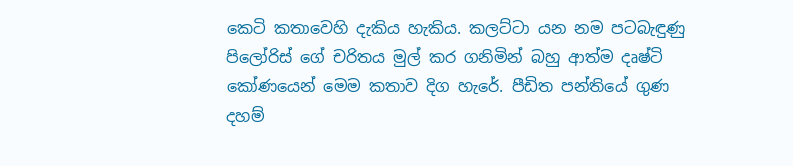කෙටි කතාවෙහි දැකිය හැකිය. කලට්ටා යන නම පටබැඳුණු පිලෝරිස් ගේ චරිතය මුල් කර ගනිමින් බහු ආත්ම දෘෂ්ටි කෝණයෙන් මෙම කතාව දිග හැරේ. පීඩිත පන්තියේ ගුණ දහම්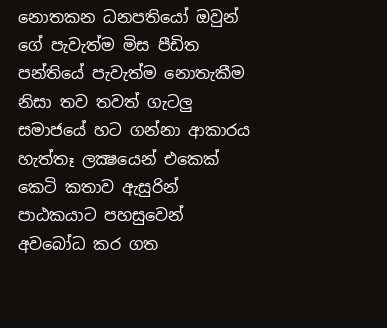නොතකන ධනපතියෝ ඔවුන් ගේ පැවැත්ම මිස පීඩිත පන්තියේ පැවැත්ම නොතැකීම නිසා තව තවත් ගැටලු සමාජයේ හට ගන්නා ආකාරය හැත්තෑ ලක්‍ෂයෙන් එකෙක් කෙටි කතාව ඇසුරින් පාඨකයාට පහසුවෙන් අවබෝධ කර ගත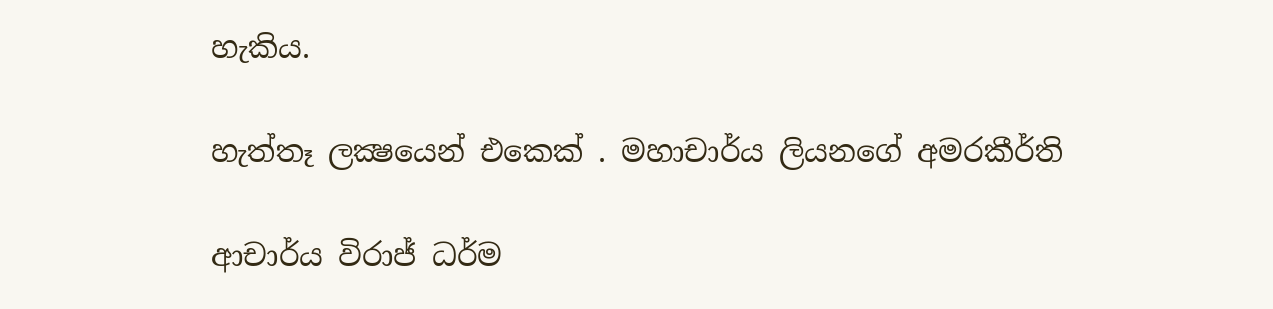හැකිය.

හැත්තෑ ලක්‍ෂයෙන් එකෙක් . මහාචාර්ය ලියනගේ අමරකීර්ති

ආචාර්ය විරාජ් ධර්ම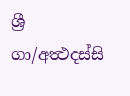ශ්‍රී
ගා/අත්‍ථදස්සි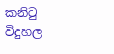කනිටු විදුහල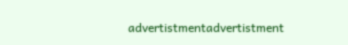advertistmentadvertistment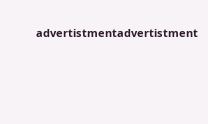advertistmentadvertistment